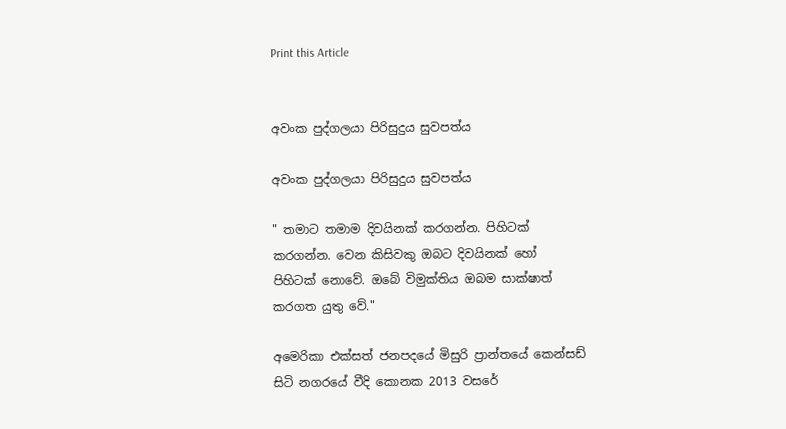Print this Article


අවංක පුද්ගලයා පිරිසුදුය සුවපත්ය

අවංක පුද්ගලයා පිරිසුදුය සුවපත්ය

" තමාට තමාම දිවයිනක් කරගන්න. පිහිටක් කරගන්න. වෙන කිසිවකු ඔබට දිවයිනක් හෝ පිහිටක් නොවේ. ඔබේ විමුක්තිය ඔබම සාක්ෂාත් කරගත යුතු වේ."

අමෙරිකා එක්සත් ජනපදයේ මිසුරි ප්‍රාන්තයේ කෙන්සඩ් සිටි නගරයේ වීදි කොනක 2013 වසරේ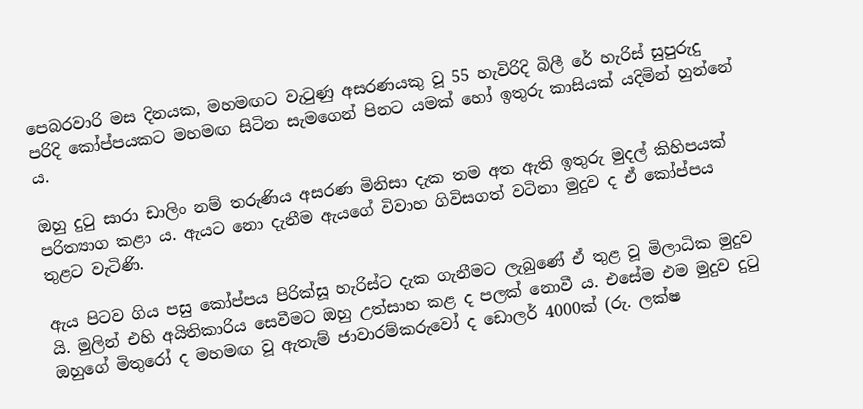පෙබරවාරි මස දිනයක, මහමඟට වැටුණු අසරණයකු වූ 55 හැවිරිදි බිලී රේ හැරිස් සුපුරුදු පරිදි කෝප්පයකට මහමඟ සිටින සැමගෙන් පිනට යමක් හෝ ඉතුරු කාසියක් යදිමින් හුන්නේ ය.

ඔහු දුටු සාරා ඩාලිං නම් තරුණිය අසරණ මිනිසා දැක තම අත ඇති ඉතුරු මුදල් කිහිපයක් පරිත්‍යාග කළා ය. ඇයට නො දැනීම ඇයගේ විවාහ ගිවිසගත් වටිනා මුදුව ද ඒ කෝප්පය තුළට වැටිණි.

ඇය පිටව ගිය පසු කෝප්පය පිරික්සූ හැරිස්ට දැක ගැනීමට ලැබුණේ ඒ තුළ වූ මිලාධික මුදුව යි. මුලින් එහි අයිතිකාරිය සෙවීමට ඔහු උත්සාහ කළ ද පලක් නොවී ය. එසේම එම මුදුව දුටු ඔහුගේ මිතුරෝ ද මහමඟ වූ ඇතැම් ජාවාරම්කරුවෝ ද ඩොලර් 4000ක් (රු. ලක්ෂ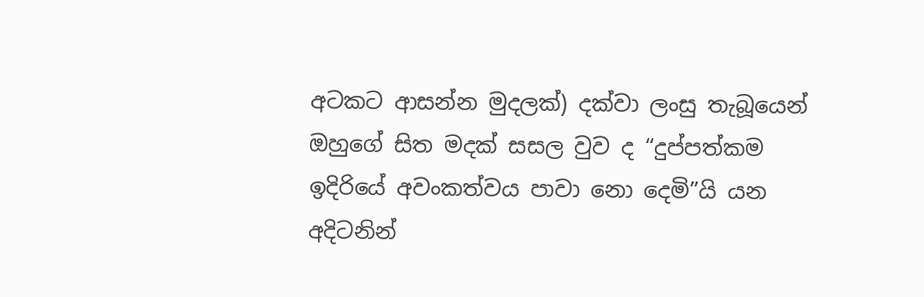අටකට ආසන්න මුදලක්) දක්වා ලංසු තැබූයෙන් ඔහුගේ සිත මදක් සසල වුව ද “දුප්පත්කම ඉදිරියේ අවංකත්වය පාවා නො දෙමි”යි යන අදිටනින්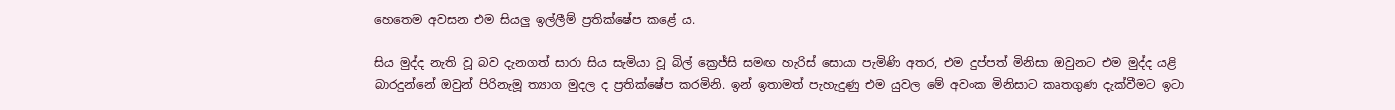හෙතෙම අවසන එම සියලු ඉල්ලීම් ප්‍රතික්ෂේප කළේ ය.

සිය මුද්ද නැති වූ බව දැනගත් සාරා සිය සැමියා වූ බිල් ක්‍රෙජ්සි සමඟ හැරිස් සොයා පැමිණි අතර, එම දුප්පත් මිනිසා ඔවුනට එම මුද්ද යළි බාරදුන්නේ ඔවුන් පිරිනැමූ ත්‍යාග මුදල ද ප්‍රතික්ෂේප කරමිනි. ඉන් ඉතාමත් පැහැදුණු එම යුවල මේ අවංක මිනිසාට කෘතගුණ දැක්වීමට ඉටා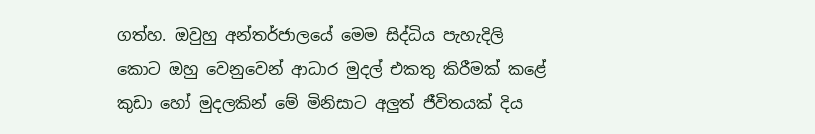ගත්හ. ඔවුහු අන්තර්ජාලයේ මෙම සිද්ධිය පැහැදිලි කොට ඔහු වෙනුවෙන් ආධාර මුදල් එකතු කිරීමක් කළේ කුඩා හෝ මුදලකින් මේ මිනිසාට අලුත් ජීවිතයක් දිය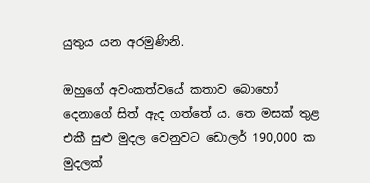යුතුය යන අරමුණිනි.

ඔහුගේ අවංකත්වයේ කතාව බොහෝ දෙනාගේ සිත් ඇද ගත්තේ ය. තෙ මසක් තුළ එකී සුළු මුදල වෙනුවට ඩොලර් 190,000 ක මුදලක්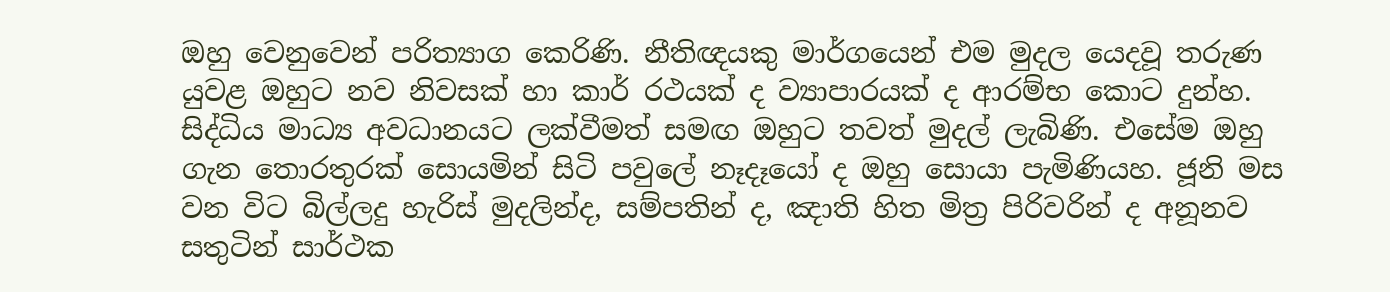ඔහු වෙනුවෙන් පරිත්‍යාග කෙරිණි. නීතිඥයකු මාර්ගයෙන් එම මුදල යෙදවූ තරුණ යුවළ ඔහුට නව නිවසක් හා කාර් රථයක් ද ව්‍යාපාරයක් ද ආරම්භ කොට දුන්හ. සිද්ධිය මාධ්‍ය අවධානයට ලක්වීමත් සමඟ ඔහුට තවත් මුදල් ලැබිණි. එසේම ඔහු ගැන තොරතුරක් සොයමින් සිටි පවුලේ නෑදෑයෝ ද ඔහු සොයා පැමිණියහ. ජූනි මස වන විට බිල්ලදු හැරිස් මුදලින්ද, සම්පතින් ද, ඤාති හිත මිත්‍ර පිරිවරින් ද අනූනව සතුටින් සාර්ථක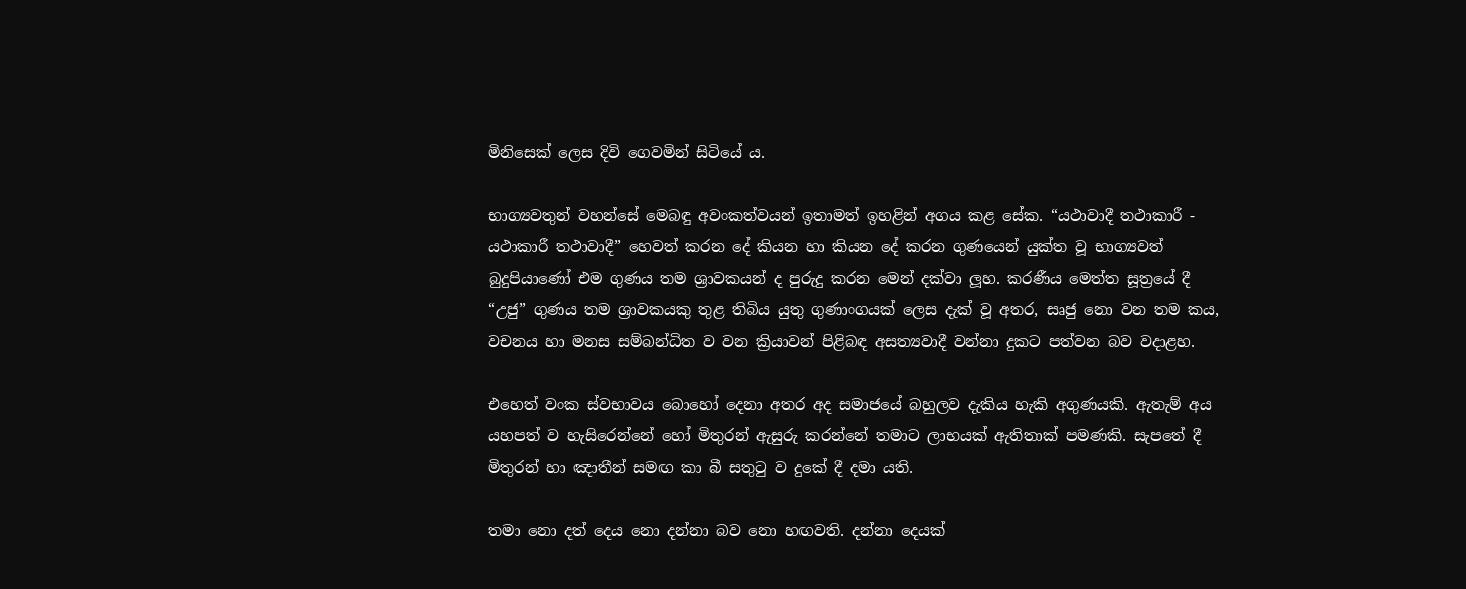මිනිසෙක් ලෙස දිවි ගෙවමින් සිටියේ ය.

භාග්‍යවතුන් වහන්සේ මෙබඳු අවංකත්වයන් ඉතාමත් ඉහළින් අගය කළ සේක. “යථාවාදී තථාකාරී - යථාකාරී තථාවාදී” හෙවත් කරන දේ කියන හා කියන දේ කරන ගුණයෙන් යුක්ත වූ භාග්‍යවත් බුදුපියාණෝ එම ගුණය තම ශ්‍රාවකයන් ද පුරුදු කරන මෙන් දක්වා ලූහ. කරණීය මෙත්ත සූත්‍රයේ දී “උජු” ගුණය තම ශ්‍රාවකයකු තුළ තිබිය යුතු ගුණාංගයක් ලෙස දැක් වූ අතර, සෘජු නො වන තම කය, වචනය හා මනස සම්බන්ධිත ව වන ක්‍රියාවන් පිළිබඳ අසත්‍යවාදී වන්නා දුකට පත්වන බව වදාළහ.

එහෙත් වංක ස්වභාවය බොහෝ දෙනා අතර අද සමාජයේ බහුලව දැකිය හැකි අගුණයකි. ඇතැම් අය යහපත් ව හැසිරෙන්නේ හෝ මිතුරන් ඇසුරු කරන්නේ තමාට ලාභයක් ඇතිතාක් පමණකි. සැපතේ දී මිතුරන් හා ඤාතීන් සමඟ කා බී සතුටු ව දුකේ දී දමා යති.

තමා නො දත් දෙය නො දන්නා බව නො හඟවති. දන්නා දෙයක්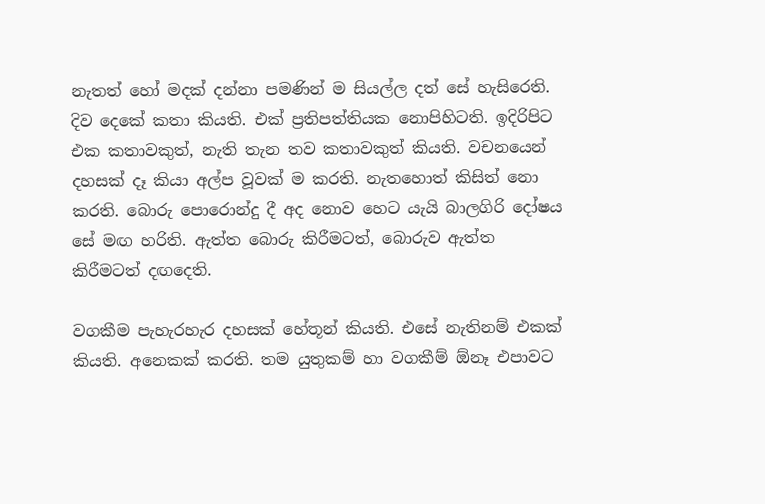නැතත් හෝ මදක් දන්නා පමණින් ම සියල්ල දත් සේ හැසිරෙති. දිව දෙකේ කතා කියති. එක් ප්‍රතිපත්තියක නොපිහිටති. ඉදිරිපිට එක කතාවකුත්, නැති තැන තව කතාවකුත් කියති. වචනයෙන් දහසක් දෑ කියා අල්ප වූවක් ම කරති. නැතහොත් කිසිත් නො කරති. බොරු පොරොන්දු දී අද නොව හෙට යැයි බාලගිරි දෝෂය සේ මඟ හරිති. ඇත්ත බොරු කිරීමටත්, බොරුව ඇත්ත කිරීමටත් දඟදෙති.

වගකීම පැහැරහැර දහසක් හේතූන් කියති. එසේ නැතිනම් එකක් කියති. අනෙකක් කරති. තම යුතුකම් හා වගකීම් ඕනෑ එපාවට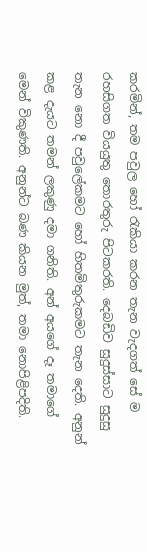කරමින්, තම පවුල හෝ රැකියා කරන තැන වැදගත් සේ ම රහසිගත වියයුතු තොරතුරු පිටකරති. දෙබඩිව සුදුස්සාට සුදුසු තැන නො දී පවුලේකමට හෝ හිතමිතුරුකමට තැන දෙති. අනුන් කළ දැයට තමන් ලකුණු දමා ගනිති. අන් අයගේ දෑ තමාගේ මෙන් විකුණති. අනුන්ට බණ කියන මුත්, තමා නොපිළිපදිති.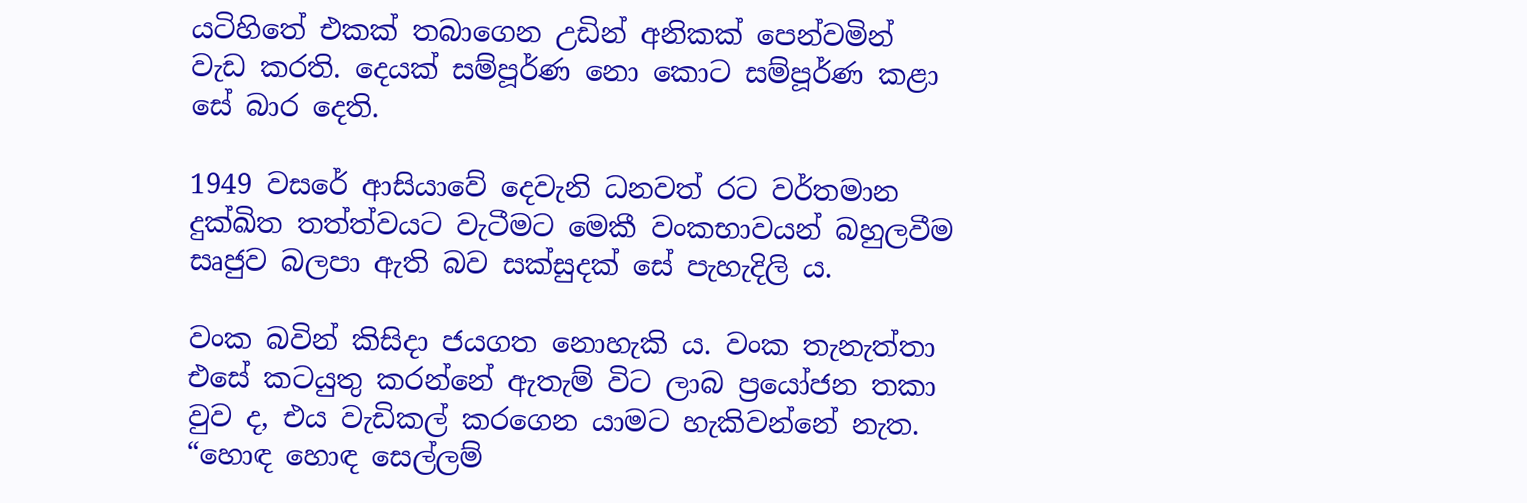යටිහිතේ එකක් තබාගෙන උඩින් අනිකක් පෙන්වමින් වැඩ කරති. දෙයක් සම්පූර්ණ නො කොට සම්පූර්ණ කළා සේ බාර දෙති.

1949 වසරේ ආසියාවේ දෙවැනි ධනවත් රට වර්තමාන දුක්ඛිත තත්ත්වයට වැටීමට මෙකී වංකභාවයන් බහුලවීම සෘජුව බලපා ඇති බව සක්සුදක් සේ පැහැදිලි ය.

වංක බවින් කිසිදා ජයගත නොහැකි ය. වංක තැනැත්තා එසේ කටයුතු කරන්නේ ඇතැම් විට ලාබ ප්‍රයෝජන තකා වුව ද, එය වැඩිකල් කරගෙන යාමට හැකිවන්නේ නැත. “හොඳ හොඳ සෙල්ලම්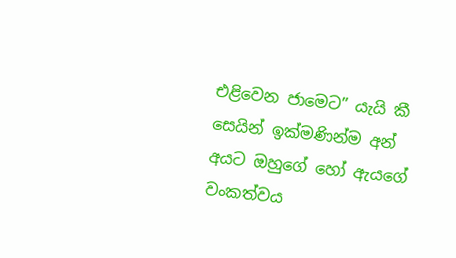එළිවෙන ජාමෙට” යැයි කී සෙයින් ඉක්මණින්ම අන් අයට ඔහුගේ හෝ ඇයගේ වංකත්වය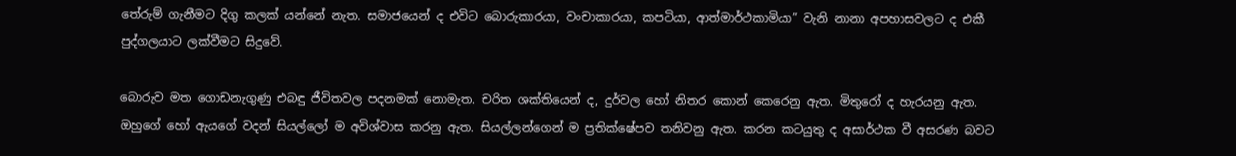තේරුම් ගැනීමට දිගු කලක් යන්නේ නැත. සමාජයෙන් ද එවිට බොරුකාරයා, වංචාකාරයා, කපටියා, ආත්මාර්ථකාමියා” වැනි නානා අපහාසවලට ද එකී පුද්ගලයාට ලක්වීමට සිදුවේ.

බොරුව මත ගොඩනැගුණු එබඳු ජීවිතවල පදනමක් නොමැත. චරිත ශක්තියෙන් ද, දුර්වල හෝ නිතර කොන් කෙරෙනු ඇත. මිතුරෝ ද හැරයනු ඇත. ඔහුගේ හෝ ඇයගේ වදන් සියල්ලෝ ම අවිශ්වාස කරනු ඇත. සියල්ලන්ගෙන් ම ප්‍රතික්ෂේපව තනිවනු ඇත. කරන කටයුතු ද අසාර්ථක වී අසරණ බවට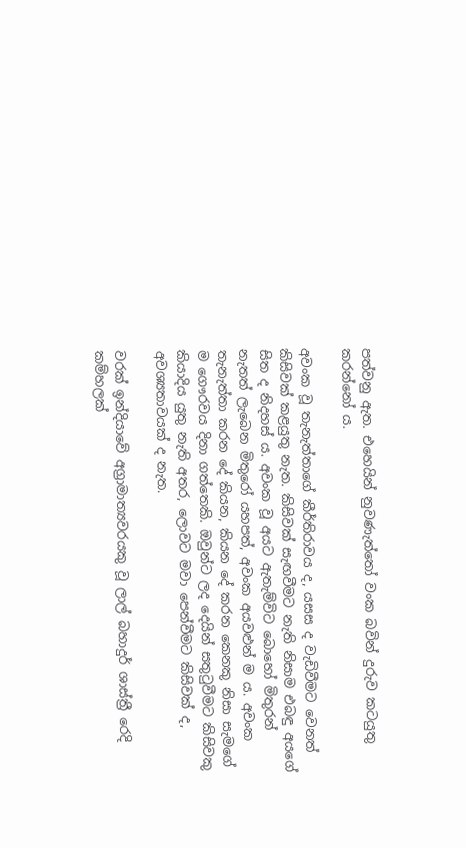පත්වනු ඇත. එහෙයින් නුවණැත්තෝ වංක බවින් දුරුව කටයුතු කරන්නෝ ය.

අවංක වූ තැනැත්තාගේ කීර්තිරාවය ද, යසස ද වැඩිවීමට වෙනත් කිසිවක් කළයුතු නැත. කිසිවක් සැඟවීමට නැති නිසාම එබඳු අයගේ සිත ද නිදහස් ය. අවංක වූ අයට ඇතැම්විට බොහෝ මිතුරන් නැතත් ලැබෙන මිතුරෝ යහපත්, අවංක අයවළුන් ම ය. අවංක තැනැත්තා කරන දේ කියන, කියන දේ කරන කෙනකු නිසා සැමගේ ම ගෞරවය දිනා ගත්තෙකි. ඔවුන්ට ලද දෙයින් සතුටුවීමට කිසිවකු කියාදිය යුතු නැති අතර, ලොවට මවා පෙන්වීමට කිසිවක් ද, අවශ්‍යතාවයක් ද නැත.

වරක් ඉන්දියාවේ අග්‍රාමාත්‍යවරයකු වූ ලාල් බහාදුර් ශාස්ත්‍රී රෙදි කම්හලක්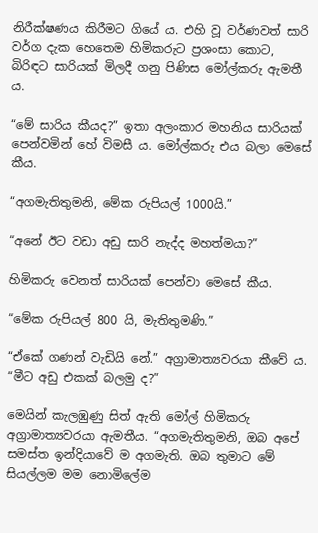නිරීක්ෂණය කිරීමට ගියේ ය. එහි වූ වර්ණවත් සාරි වර්ග දැක හෙතෙම හිමිකරුට ප්‍රශංසා කොට, බිරිඳට සාරියක් මිලදී ගනු පිණිස මෝල්කරු ඇමතී ය.

“මේ සාරිය කීයද?” ඉතා අලංකාර මහනිය සාරියක් පෙන්වමින් හේ විමසී ය. මෝල්කරු එය බලා මෙසේ කීය.

“අගමැතිතුමනි, මේක රුපියල් 1000යි.”

“අනේ ඊට වඩා අඩු සාරි නැද්ද මහත්මයා?”

හිමිකරු වෙනත් සාරියක් පෙන්වා මෙසේ කීය.

“මේක රුපියල් 800 යි, මැතිතුමණි.”

“ඒකේ ගණන් වැඩියි නේ.” අග්‍රාමාත්‍යවරයා කීවේ ය. “මීට අඩු එකක් බලමු ද?”

මෙයින් කැලඹුණු සිත් ඇති මෝල් හිමිකරු අග්‍රාමාත්‍යවරයා ඇමතීය. “අගමැතිතුමනි, ඔබ අපේ සමස්ත ඉන්දියාවේ ම අගමැති. ඔබ තුමාට මේ සියල්ලම මම නොමිලේම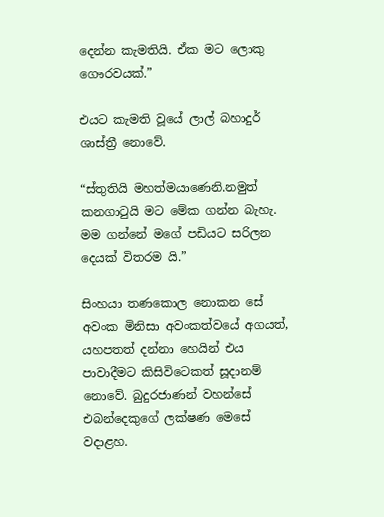දෙන්න කැමතියි. ඒක මට ලොකු ගෞරවයක්.”

එයට කැමති වූයේ ලාල් බහාදුර් ශාස්ත්‍රී නොවේ.

“ස්තුතියි මහත්මයාණෙනි.නමුත් කනගාටුයි මට මේක ගන්න බැහැ. මම ගන්නේ මගේ පඩියට සරිලන දෙයක් විතරම යි.”

සිංහයා තණකොල නොකන සේ අවංක මිනිසා අවංකත්වයේ අගයත්, යහපතත් දන්නා හෙයින් එය පාවාදීමට කිසිවිටෙකත් සූදානම් නොවේ. බුදුරජාණන් වහන්සේ එබන්දෙකුගේ ලක්ෂණ මෙසේ වදාළහ.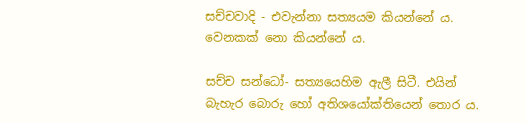සච්චවාදි - එවැන්නා සත්‍යයම කියන්නේ ය. වෙනකක් නො කියන්නේ ය.

සච්ච සන්ධෝ- සත්‍යයෙහිම ඇලී සිටී. එයින් බැහැර බොරු හෝ අතිශයෝක්තියෙන් තොර ය.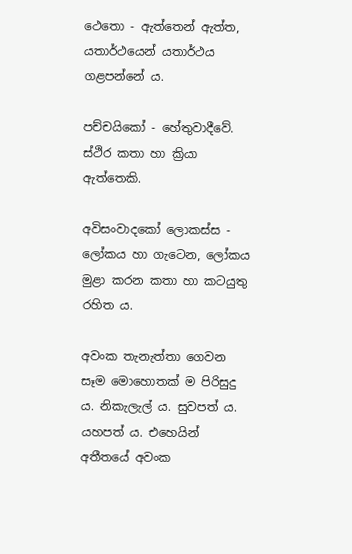ථෙතො - ඇත්තෙන් ඇත්ත, යතාර්ථයෙන් යතාර්ථය ගළපන්නේ ය.

පච්චයිකෝ - හේතුවාදීවේ. ස්ථිර කතා හා ක්‍රියා ඇත්තෙකි.

අවිසංවාදකෝ ලොකස්ස - ලෝකය හා ගැටෙන, ලෝකය මුළා කරන කතා හා කටයුතු රහිත ය.

අවංක තැනැත්තා ගෙවන සෑම මොහොතක් ම පිරිසුදු ය. නිකැලැල් ය. සුවපත් ය. යහපත් ය. එහෙයින් අතීතයේ අවංක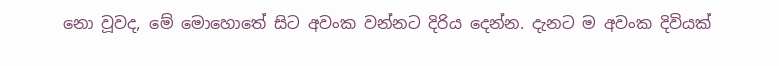නො වූවද, මේ මොහොතේ සිට අවංක වන්නට දිරිය දෙන්න. දැනට ම අවංක දිවියක්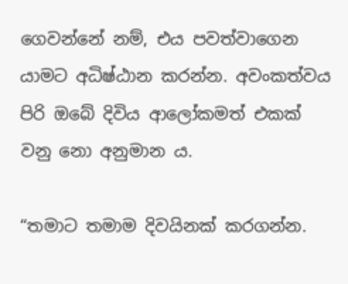ගෙවන්නේ නම්, එය පවත්වාගෙන යාමට අධිෂ්ඨාන කරන්න. අවංකත්වය පිරි ඔබේ දිවිය ආලෝකමත් එකක් වනු නො අනුමාන ය.

“තමාට තමාම දිවයිනක් කරගන්න.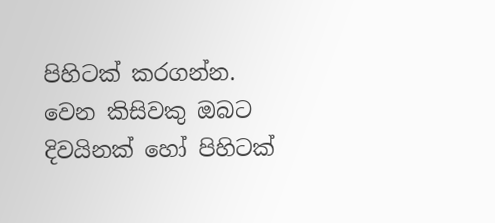පිහිටක් කරගන්න. වෙන කිසිවකු ඔබට දිවයිනක් හෝ පිහිටක්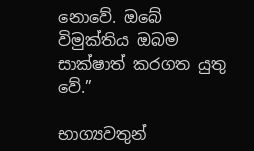නොවේ. ඔබේ විමුක්තිය ඔබම සාක්ෂාත් කරගත යුතු වේ.”

භාග්‍යවතුන්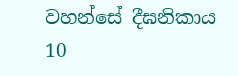වහන්සේ දීඝනිකාය 10